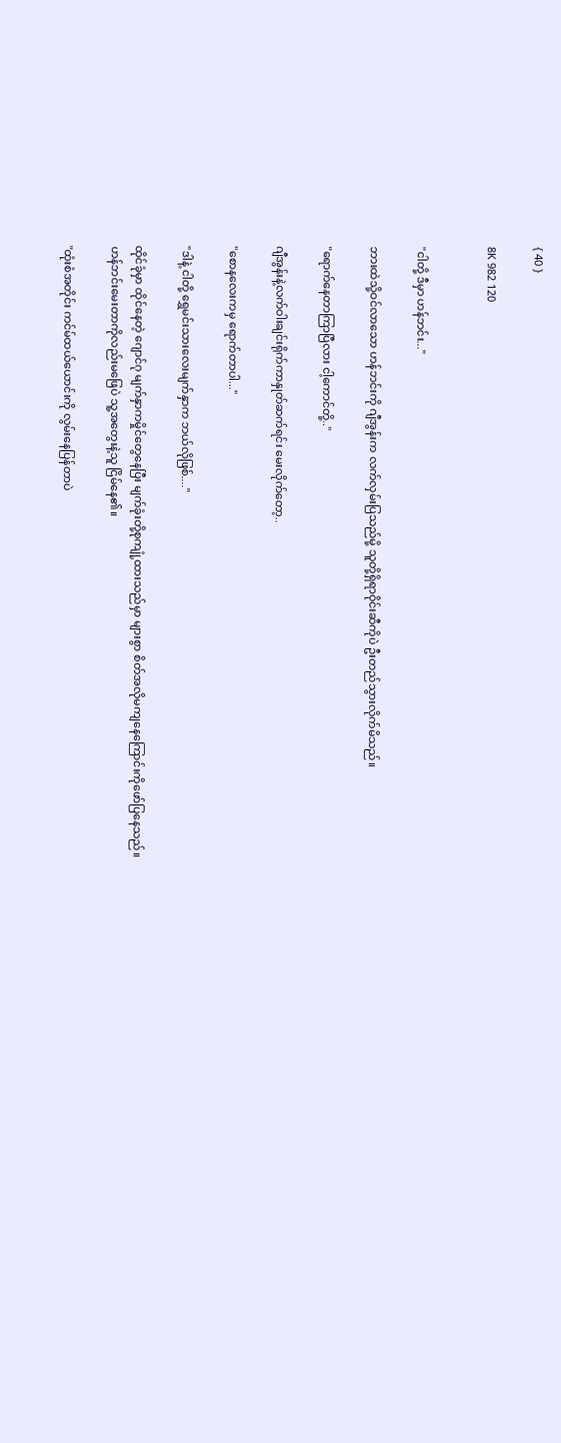{ 40 }

8K 982 120


"ငါတို့ ဒီမှာ ဟန်ဘင်း..."

ဘားထဲသို့ဝင်လာသော ဟန်ဘင်းကို ဂျီအွန်းက လက်လှမ်းပြသည်မို့ သူတို့ရှိရာဝိုင်းဆီကိုပဲ ဦးတည်သွားလိုက်မိသည်။

"ရောက်နေတာကြာပြီလား ငါ့ကောင်တို့.."

ဂျီအွန်းနဲ့လက်ဝါးချင်းရိုက်ကာနှုတ်ဆက်ရင်း မေးလိုက်တော့..

"စောနလေးကမှ ရောက်တာပါ..."

"ဒါနဲ့ ငါတို့ ရွှေမင်းသားလေးမျက်နှာက ဘယ်လိုဖြစ်...."

ထိုင်ခုံမှာ ထိုင်နေတဲ့ ဂျောင်ဂု မျက်နှာကမှိုင်တွေနေပြီး မျက်ခုံးတို့စုကျုံ့ထားသည်မှာ များစွာ စိတ်အလိုမကျနေကြောင်းကိုဖော်ပြနေသည်။
ဟန်ဘင်းမေးတာကိုလည်းမဖြေပဲ သူ့အတွေးနဲ့သူ ငြိမ်နေ၏။

"ထုံးစံအတိုင်း ကင်မ်ထယ်ယောင်းကို လွမ်းနေပြန်တာပဲ‌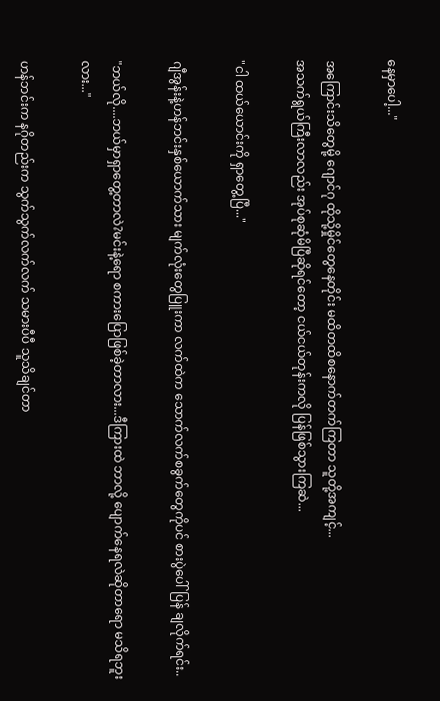နေမှာပေါ့..."

အကြောင်းသိတွေမို့ ဂျောင်ဂု ထိုသို့မှိုင်တွေနေတိုင်း မထိတထိစနောက်တက်ကြတာ သူတို့အကျင့်...
အသက်ရွယ်ကြီးလာလည်း အုပ်စုဆုံမိပြီဆိုရင်တော့ ငယ်ငယ်တုန်းကလို ပြန်ဖြစ်သွားကြဆဲ...

"ငါ ထယ်ယောင်းကို ရှာတွေ့ပြီ..."

ဂျီအွန်းနဲ့ဟန်ဘင်းနှစ်ယောက်သား မျက်လုံးတွေပြူးကာ လက်ထဲက သောက်လက်စခွက်တွေကိုပင် စားပွဲပေါ်ပြန် ချလိုက်ရင်း..

"ဘယ်လို....ဘယ်မှာရှာတွေ့တာလဲ?မင်းနဲ့ရော စကားပြောဖြစ်ခဲ့တာလား...ဒီကြားထဲ ဘာလို့ ပျောက်နေရလဲဆိုတာရော မသိရဘူးလား..."

ဟန်ဘင်းက နဂိုတည်းက သွက်သွက်လက်လက် သမားပီပီ သူသိချင်တာ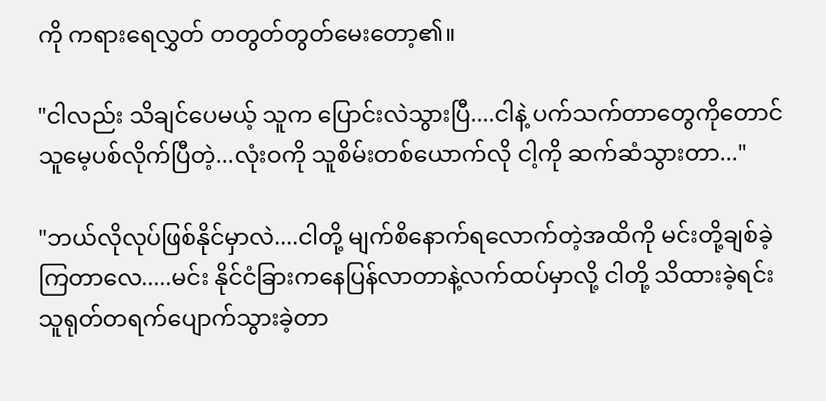ကို ကရားရေလွှတ် တတွတ်တွတ်မေးတော့၏။

"ငါလည်း သိချင်ပေမယ့် သူက ပြောင်းလဲသွားပြီ....ငါနဲ့ ပက်သက်တာတွေကိုတောင် သူမေ့ပစ်လိုက်ပြီတဲ့...လုံးဝကို သူစိမ်းတစ်ယောက်လို ငါ့ကို ဆက်ဆံသွားတာ..."

"ဘယ်လိုလုပ်ဖြစ်နိုင်မှာလဲ....ငါတို့ မျက်စိနောက်ရလောက်တဲ့အထိကို မင်းတို့ချစ်ခဲ့ကြတာလေ.....မင်း နိုင်ငံခြားကနေပြန်လာတာနဲ့လက်ထပ်မှာလို့ ငါတို့ သိထားခဲ့ရင်း သူရုတ်တရက်ပျောက်သွားခဲ့တာ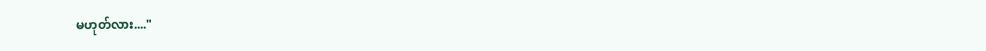မဟုတ်လား...."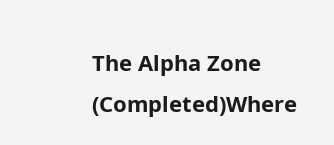The Alpha Zone (Completed)Where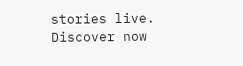stories live. Discover now